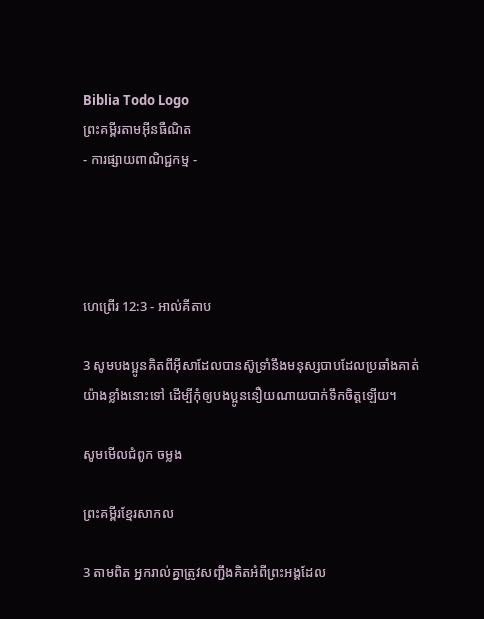Biblia Todo Logo
ព្រះគម្ពីរតាមអ៊ីនធឺណិត
- ការផ្សាយពាណិជ្ជកម្ម -




ហេព្រើរ 12:3 - អាល់គីតាប

3 សូមបងប្អូនគិតពីអ៊ីសាដែលបានស៊ូទ្រាំនឹងមនុស្សបាបដែលប្រឆាំងគាត់យ៉ាងខ្លាំងនោះទៅ ដើម្បីកុំឲ្យបងប្អូននឿយណាយបាក់ទឹកចិត្ដឡើយ។

សូមមើលជំពូក ចម្លង

ព្រះគម្ពីរខ្មែរសាកល

3 តាមពិត អ្នករាល់គ្នាត្រូវសញ្ជឹងគិតអំពីព្រះអង្គដែល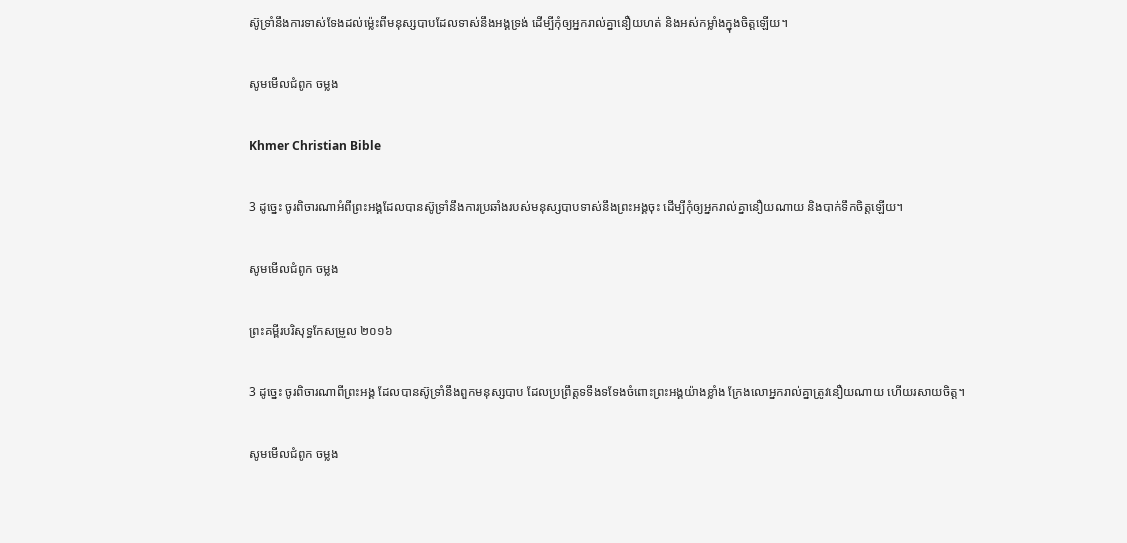ស៊ូទ្រាំនឹងការទាស់ទែងដល់ម្ល៉េះពីមនុស្សបាបដែលទាស់នឹងអង្គទ្រង់ ដើម្បីកុំឲ្យអ្នករាល់គ្នានឿយហត់ និងអស់កម្លាំងក្នុងចិត្តឡើយ។

សូមមើលជំពូក ចម្លង

Khmer Christian Bible

3 ដូច្នេះ ចូរពិចារណាអំពីព្រះអង្គដែលបានស៊ូទ្រាំនឹងការប្រឆាំងរបស់មនុស្សបាបទាស់នឹងព្រះអង្គចុះ ដើម្បីកុំឲ្យអ្នករាល់គ្នានឿយណាយ និងបាក់ទឹកចិត្តឡើយ។

សូមមើលជំពូក ចម្លង

ព្រះគម្ពីរបរិសុទ្ធកែសម្រួល ២០១៦

3 ដូច្នេះ ចូរពិចារណាពីព្រះ‌អង្គ ដែលបានស៊ូទ្រាំ‌នឹងពួកមនុស្សបាប ដែលប្រព្រឹត្តទទឹងទទែងចំពោះព្រះ‌អង្គយ៉ាងខ្លាំង ក្រែងលោអ្នករាល់គ្នាត្រូវនឿយណាយ ហើយរសាយចិត្ត។

សូមមើលជំពូក ចម្លង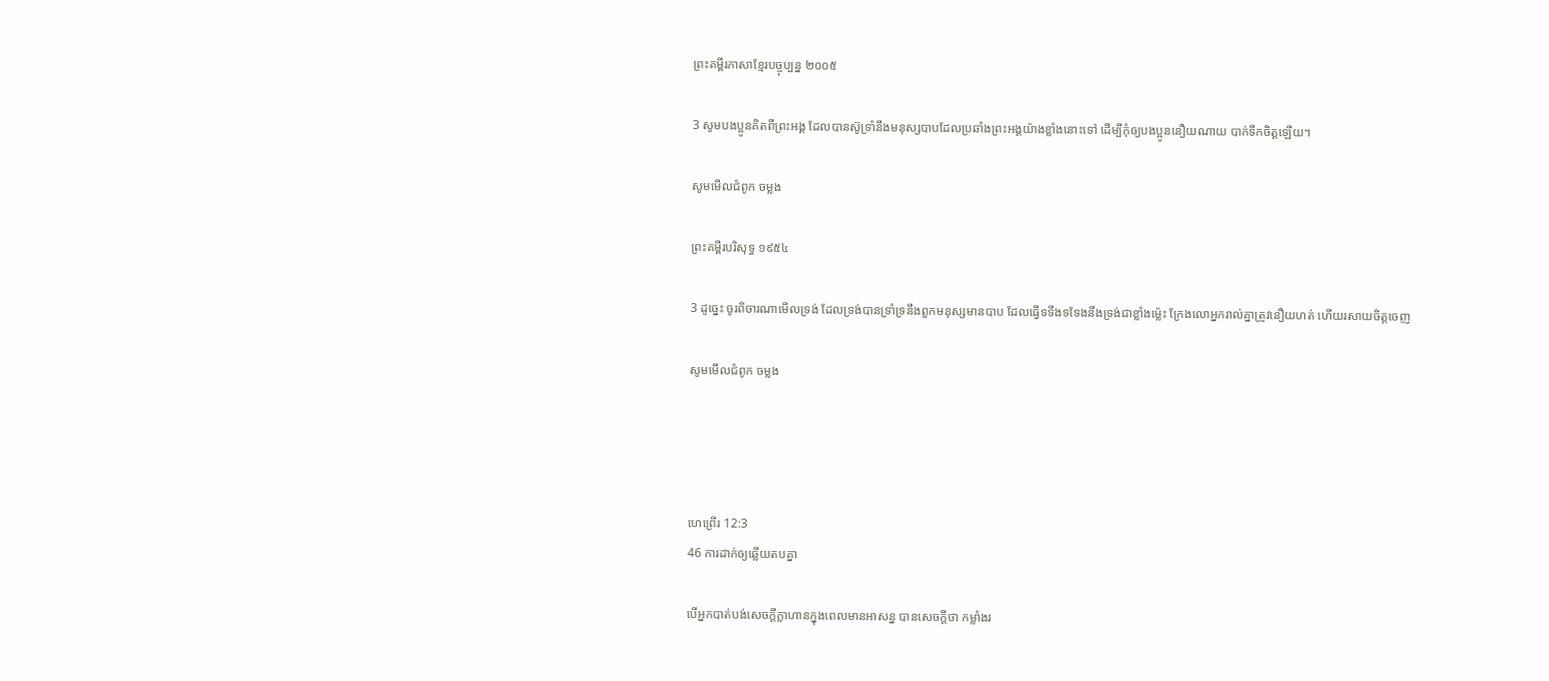ព្រះគម្ពីរភាសាខ្មែរបច្ចុប្បន្ន ២០០៥

3 សូមបងប្អូនគិតពីព្រះអង្គ ដែលបានស៊ូ‌ទ្រាំនឹងមនុស្សបាបដែលប្រឆាំងព្រះអង្គយ៉ាងខ្លាំងនោះទៅ ដើម្បីកុំឲ្យបងប្អូននឿយ‌ណាយ បាក់ទឹកចិត្តឡើយ។

សូមមើលជំពូក ចម្លង

ព្រះគម្ពីរបរិសុទ្ធ ១៩៥៤

3 ដូច្នេះ ចូរពិចារណាមើលទ្រង់ ដែលទ្រង់បានទ្រាំ‌ទ្រនឹងពួកមនុស្សមានបាប ដែលធ្វើទទឹង‌ទទែងនឹងទ្រង់ជាខ្លាំងម៉្លេះ ក្រែងលោអ្នករាល់គ្នាត្រូវនឿយ‌ហត់ ហើយរសាយចិត្តចេញ

សូមមើលជំពូក ចម្លង




ហេព្រើរ 12:3
46 ការដាក់ឲ្យឆ្លើយតបគ្នា

បើអ្នកបាត់បង់សេចក្ដីក្លាហានក្នុងពេលមានអាសន្ន បានសេចក្ដីថា កម្លាំងរ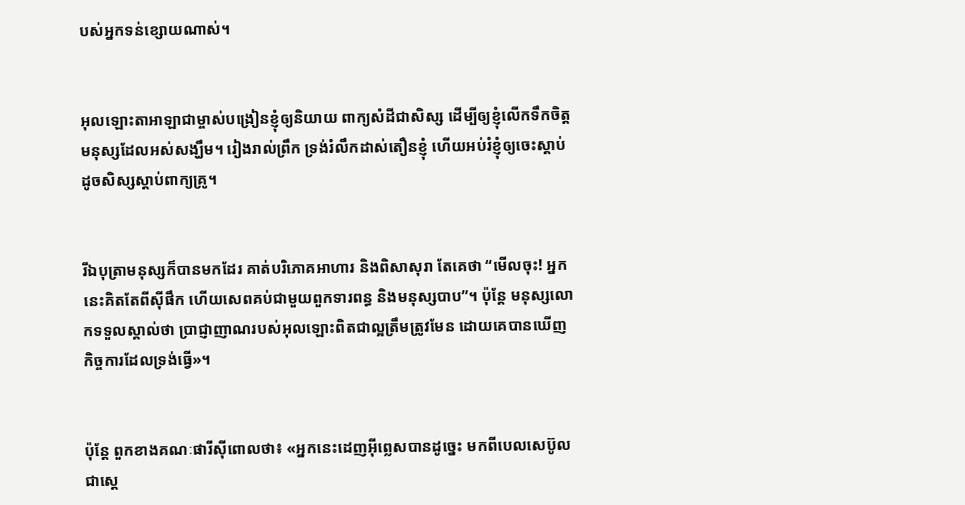បស់អ្នកទន់ខ្សោយណាស់។


អុលឡោះ‌តាអាឡាជាម្ចាស់បង្រៀនខ្ញុំឲ្យនិយាយ ពាក្យសំដីជាសិស្ស ដើម្បីឲ្យខ្ញុំលើកទឹកចិត្ត មនុស្សដែលអស់សង្ឃឹម។ រៀងរាល់ព្រឹក ទ្រង់រំលឹកដាស់‌តឿនខ្ញុំ ហើយអប់រំខ្ញុំឲ្យចេះស្ដាប់ ដូចសិស្សស្ដាប់ពាក្យគ្រូ។


រីឯបុត្រាមនុស្សក៏បានមកដែរ គាត់បរិភោគអាហារ និងពិសាសុរា តែគេថា “មើលចុះ! អ្នកនេះគិតតែពីស៊ីផឹក ហើយសេពគប់ជាមួយពួកទារពន្ធ និងមនុស្សបាប”។ ប៉ុន្ដែ មនុស្សលោកទទួលស្គាល់ថា ប្រាជ្ញា‌ញាណរបស់អុលឡោះពិតជាល្អត្រឹមត្រូវមែន ដោយគេបានឃើញកិច្ចការដែលទ្រង់ធ្វើ»។


ប៉ុន្ដែ ពួកខាងគណៈផារីស៊ីពោលថា៖ «អ្នកនេះដេញអ៊ីព្លេសបានដូច្នេះ មកពីបេលសេ‌ប៊ូល ជាស្ដេ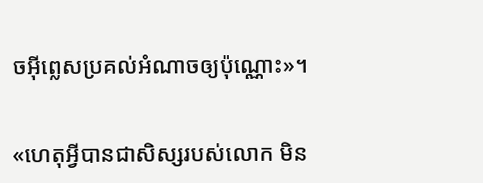ចអ៊ីព្លេសប្រគល់អំណាចឲ្យប៉ុណ្ណោះ»។


«ហេតុអ្វីបានជាសិស្សរបស់លោក មិន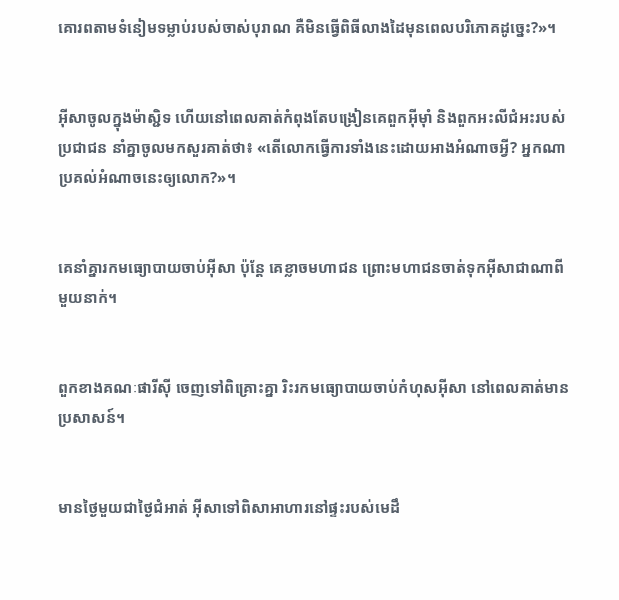គោរពតាមទំនៀម‌ទម្លាប់របស់ចាស់បុរាណ គឺមិនធ្វើពិធីលាងដៃមុនពេលបរិភោគដូច្នេះ?»។


អ៊ីសាចូលក្នុងម៉ាស្ជិទ ហើយនៅពេលគាត់កំពុងតែបង្រៀនគេពួកអ៊ីមុាំ និងពួកអះលី‌ជំអះរបស់ប្រជា‌ជន នាំគ្នាចូលមកសួរគាត់ថា៖ «តើលោកធ្វើការទាំងនេះដោយអាងអំណាចអ្វី? អ្នកណាប្រគល់អំណាចនេះឲ្យលោក?»។


គេនាំគ្នារកមធ្យោ‌បាយចាប់អ៊ីសា ប៉ុន្ដែ គេខ្លាចមហា‌ជន ព្រោះមហា‌ជនចាត់ទុកអ៊ីសាជាណាពីមួយនាក់។


ពួកខាងគណៈផារីស៊ី ចេញទៅពិគ្រោះគ្នា រិះរកមធ្យោ‌បាយចាប់កំហុសអ៊ីសា នៅពេលគាត់មានប្រសាសន៍។


មានថ្ងៃមួយជាថ្ងៃជំអាត់ អ៊ីសាទៅពិសាអាហារនៅផ្ទះរបស់មេដឹ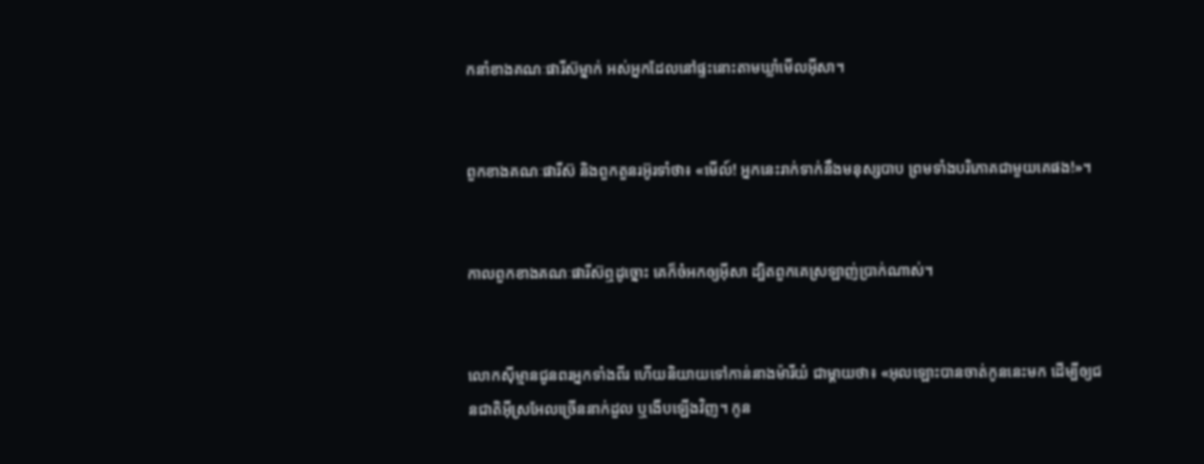កនាំខាងគណៈ‌ផារីស៊ម្នាក់ អស់អ្នកដែលនៅផ្ទះនោះតាមឃ្លាំមើលអ៊ីសា។


ពួកខាងគណៈ‌ផារីស៊ និងពួកតួនរអ៊ូ‌រទាំថា៖ «មើល៍! អ្នកនេះរាក់ទាក់នឹងមនុស្សបាប ព្រមទាំងបរិភោគជាមួយគេផង!»។


កាលពួកខាងគណៈ‌ផារីស៊ឮដូច្នោះ គេក៏ចំអកឲ្យអ៊ីសា ដ្បិតពួកគេស្រឡាញ់ប្រាក់ណាស់។


លោកស៊ីម្មានជូនពរអ្នកទាំងពីរ ហើយនិយាយទៅកាន់នាងម៉ារីយំ ជាម្តាយថា៖ «អុលឡោះបានចាត់កូននេះមក ដើម្បីឲ្យជន‌ជាតិអ៊ីស្រ‌អែលច្រើននាក់ដួល ឬងើបឡើងវិញ។ កូន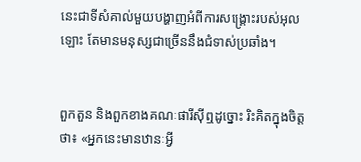នេះជាទីសំគាល់មួយបង្ហាញអំពីការសង្គ្រោះរបស់អុលឡោះ តែមានមនុស្សជាច្រើននឹងជំទាស់ប្រឆាំង។


ពួកតួន និងពួកខាងគណៈ‌ផារីស៊ីឮដូច្នោះ រិះ‌គិតក្នុងចិត្ដថា៖ «អ្នកនេះមានឋានៈអ្វី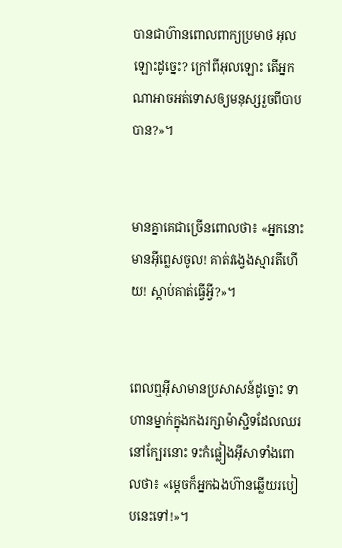បានជាហ៊ានពោលពាក្យប្រមាថ អុលឡោះដូច្នេះ? ក្រៅពីអុលឡោះ តើអ្នកណាអាចអត់ទោសឲ្យមនុស្សរួចពីបាបបាន?»។


មានគ្នាគេជាច្រើនពោលថា៖ «អ្នកនោះមានអ៊ីព្លេសចូល! គាត់វង្វេងស្មារតីហើយ! ស្ដាប់គាត់ធ្វើអ្វី?»។


ពេលឮអ៊ីសាមានប្រសាសន៍ដូច្នោះ ទាហានម្នាក់ក្នុងកងរក្សាម៉ាស្ជិទដែលឈរនៅក្បែរនោះ ទះកំផ្លៀងអ៊ីសាទាំងពោលថា៖ «ម្ដេចក៏អ្នកឯងហ៊ានឆ្លើយរបៀបនេះទៅ!»។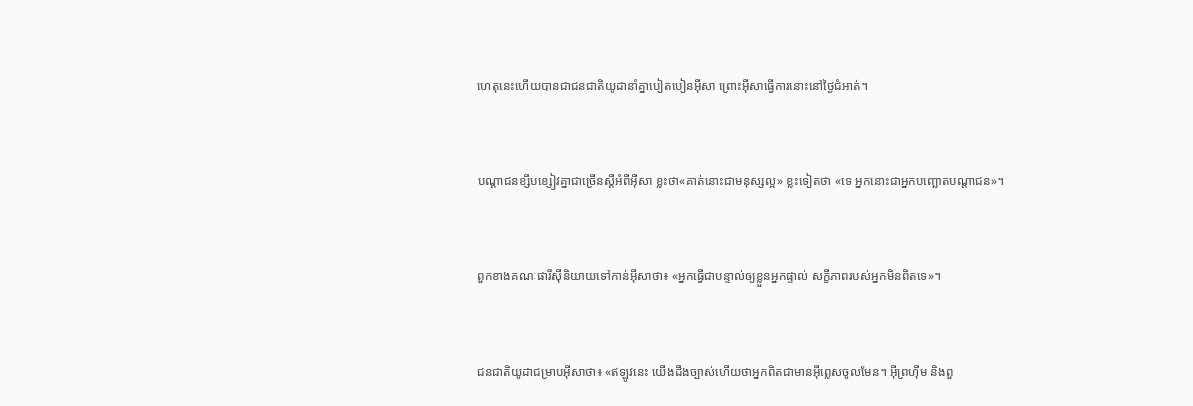ហេតុនេះហើយបានជាជន‌ជាតិយូដានាំគ្នាបៀត‌បៀនអ៊ីសា ព្រោះអ៊ីសាធ្វើការនោះនៅថ្ងៃជំអាត់។


បណ្ដា‌ជនខ្សឹប‌ខ្សៀវគ្នាជាច្រើនស្ដីអំពីអ៊ីសា ខ្លះថា«គាត់នោះជាមនុស្សល្អ» ខ្លះទៀតថា «ទេ អ្នកនោះជាអ្នកបញ្ឆោតបណ្ដា‌ជន»។


ពួកខាងគណៈផារីស៊ីនិយាយទៅកាន់អ៊ីសាថា៖ «អ្នកធ្វើជាបន្ទាល់ឲ្យខ្លួនអ្នកផ្ទាល់ សក្ខី‌ភាពរបស់អ្នកមិនពិតទេ»។


ជន‌ជាតិយូដាជម្រាបអ៊ីសាថា៖ «ឥឡូវនេះ យើងដឹងច្បាស់ហើយថាអ្នកពិតជាមានអ៊ីព្លេសចូលមែន។ អ៊ីព្រហ៊ីម និងពួ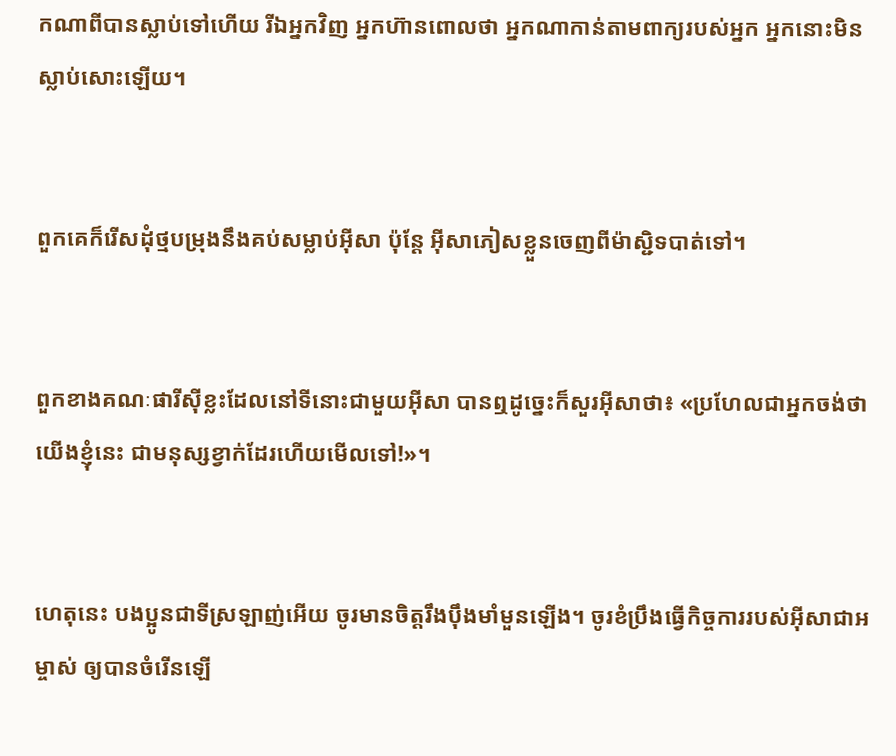កណាពីបានស្លាប់ទៅហើយ រីឯអ្នកវិញ អ្នកហ៊ានពោលថា អ្នកណាកាន់តាមពាក្យរបស់អ្នក អ្នកនោះមិនស្លាប់សោះឡើយ។


ពួកគេក៏រើសដុំថ្មបម្រុងនឹងគប់សម្លាប់អ៊ីសា ប៉ុន្ដែ អ៊ីសាភៀសខ្លួនចេញពីម៉ាស្ជិទបាត់ទៅ។


ពួកខាងគណៈផារីស៊ីខ្លះដែលនៅទីនោះជាមួយអ៊ីសា បានឮដូច្នេះក៏សួរអ៊ីសាថា៖ «ប្រហែលជាអ្នកចង់ថា យើងខ្ញុំនេះ ជាមនុស្សខ្វាក់ដែរហើយមើលទៅ!»។


ហេតុនេះ បងប្អូនជាទីស្រឡាញ់អើយ ចូរមានចិត្ដរឹង‌ប៉ឹងមាំ‌មួនឡើង។ ចូរខំប្រឹងធ្វើកិច្ចការរបស់អ៊ីសា‌ជាអម្ចាស់ ឲ្យបានចំរើនឡើ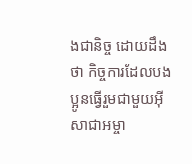ងជា‌និច្ច ដោយដឹងថា កិច្ចការដែលបងប្អូនធ្វើរួមជាមួយអ៊ីសា‌ជាអម្ចា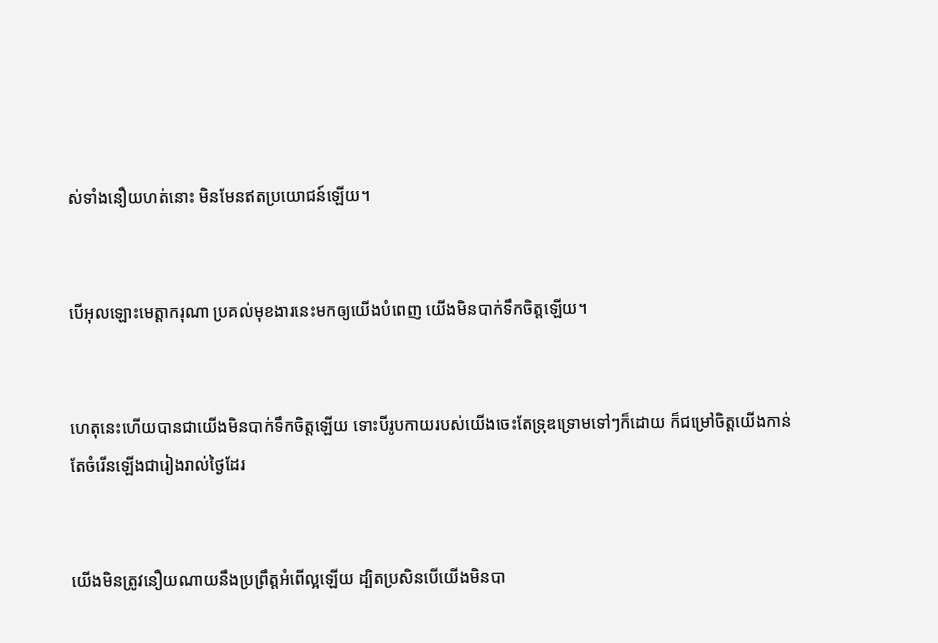ស់ទាំងនឿយ‌ហត់នោះ មិនមែនឥតប្រយោជន៍ឡើយ។


បើអុលឡោះមេត្ដា‌ករុណា ប្រគល់មុខ‌ងារនេះមកឲ្យយើងបំពេញ យើងមិនបាក់ទឹកចិត្ដឡើយ។


ហេតុនេះហើយបានជាយើងមិនបាក់ទឹកចិត្ដឡើយ ទោះបីរូបកាយរបស់យើងចេះតែទ្រុឌ‌ទ្រោមទៅៗក៏ដោយ ក៏ជម្រៅចិត្ដយើងកាន់តែចំរើនឡើងជារៀងរាល់ថ្ងៃដែរ


យើងមិនត្រូវនឿយណាយនឹងប្រព្រឹត្ដអំពើល្អឡើយ ដ្បិតប្រសិនបើយើងមិនបា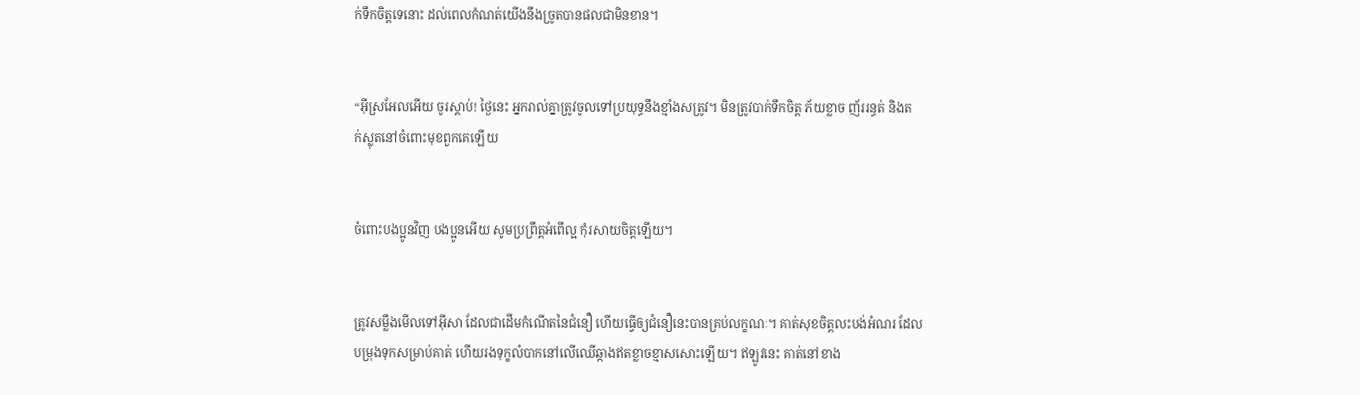ក់ទឹកចិត្ដទេនោះ ដល់ពេលកំណត់យើងនឹងច្រូតបានផលជាមិនខាន។


“អ៊ីស្រ‌អែលអើយ ចូរស្តាប់! ថ្ងៃនេះ អ្នករាល់គ្នាត្រូវចូលទៅប្រយុទ្ធនឹងខ្មាំងសត្រូវ។ មិនត្រូវបាក់ទឹកចិត្ត ភ័យខ្លាច ញ័ររន្ធត់ និងតក់‌ស្លុតនៅចំពោះមុខពួកគេឡើយ


ចំពោះបងប្អូនវិញ បងប្អូនអើយ សូមប្រព្រឹត្ដអំពើល្អ កុំរសាយចិត្ដឡើយ។


ត្រូវសម្លឹងមើលទៅអ៊ីសា ដែលជាដើមកំណើតនៃជំនឿ ហើយធ្វើឲ្យជំនឿនេះបានគ្រប់លក្ខណៈ។ គាត់សុខចិត្ដលះ‌បង់អំណរ ដែលបម្រុងទុកសម្រាប់គាត់ ហើយរងទុក្ខលំបាកនៅលើឈើឆ្កាងឥតខ្លាចខ្មាសសោះឡើយ។ ឥឡូវនេះ គាត់នៅខាង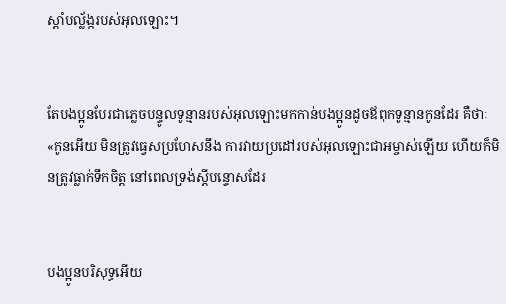ស្ដាំបល្ល័ង្ករបស់អុលឡោះ។


តែបងប្អូនបែរជាភ្លេចបន្ទូលទូន្មានរបស់អុលឡោះមកកាន់បងប្អូនដូចឪពុកទូន្មានកូនដែរ គឺថាៈ «កូនអើយ មិនត្រូវធ្វេសប្រហែសនឹង ការវាយប្រដៅរបស់អុលឡោះ‌ជាអម្ចាស់ឡើយ ហើយក៏មិនត្រូវធ្លាក់ទឹកចិត្ដ នៅពេលទ្រង់ស្ដីបន្ទោសដែរ


បងប្អូនបរិសុទ្ធអើយ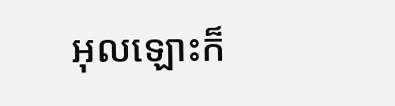អុលឡោះក៏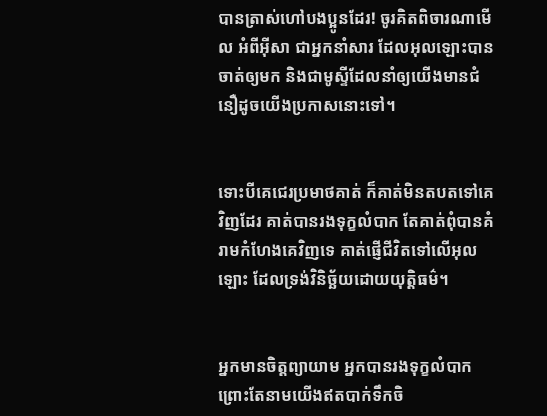បានត្រាស់ហៅបងប្អូនដែរ! ចូរគិតពិចារណាមើល អំពីអ៊ីសា ជាអ្នកនាំសារ ដែលអុលឡោះបានចាត់ឲ្យមក និងជាមូស្ទីដែលនាំឲ្យយើងមានជំនឿដូចយើងប្រកាសនោះទៅ។


ទោះបីគេជេរប្រមាថគាត់ ក៏គាត់មិនតបតទៅគេវិញដែរ គាត់បានរង‌ទុក្ខលំបាក តែគាត់ពុំបានគំរាមកំហែងគេវិញទេ គាត់ផ្ញើជីវិតទៅលើអុលឡោះ ដែលទ្រង់វិនិច្ឆ័យដោយយុត្ដិធម៌។


អ្នកមានចិត្ដព្យាយាម អ្នកបានរង‌ទុក្ខលំបាក ព្រោះតែនាមយើងឥតបាក់ទឹកចិ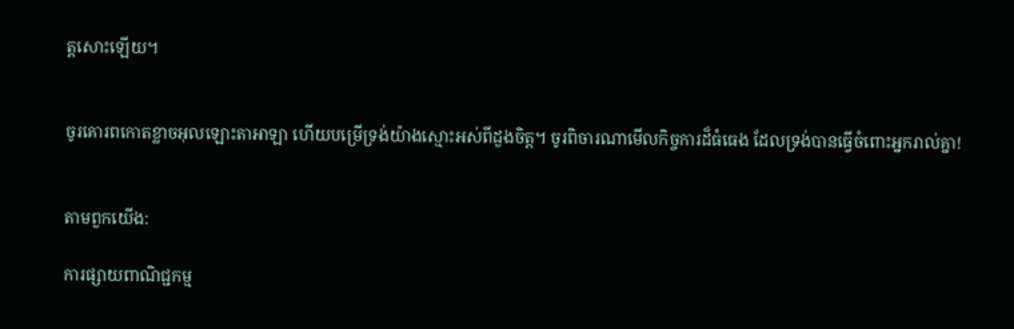ត្ដសោះឡើយ។


ចូរគោរពកោតខ្លាចអុលឡោះ‌តាអាឡា ហើយបម្រើទ្រង់យ៉ាងស្មោះអស់ពីដួងចិត្ត។ ចូរពិចារណាមើលកិច្ចការដ៏ធំធេង ដែលទ្រង់បានធ្វើចំពោះអ្នករាល់គ្នា!


តាមពួកយើង:

ការផ្សាយពាណិជ្ជកម្ម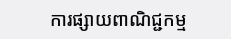ការផ្សាយពាណិជ្ជកម្ម